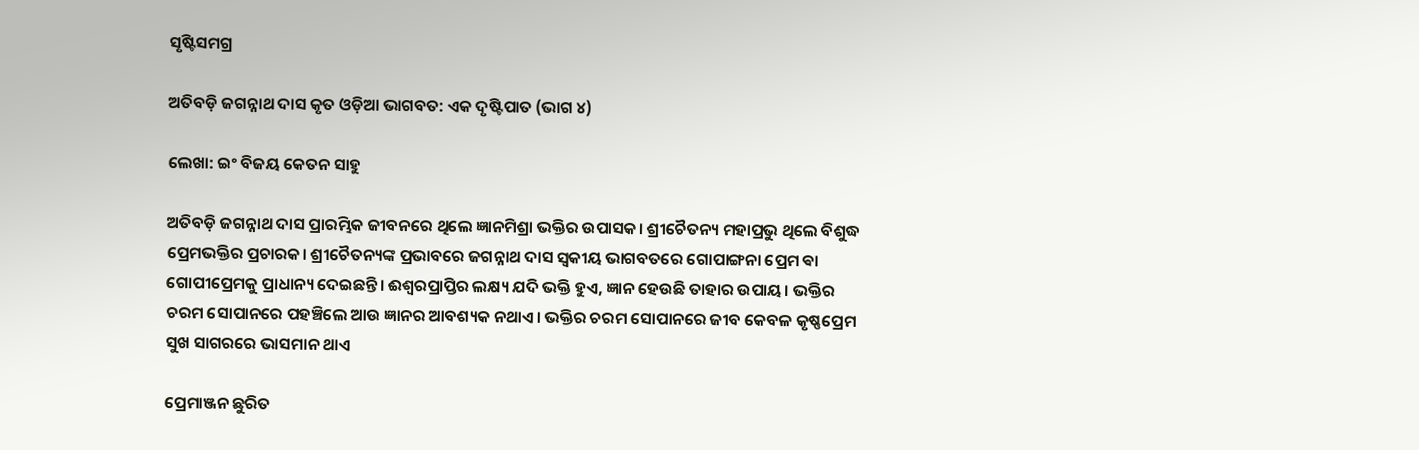ସୃଷ୍ଟିସମଗ୍ର

ଅତିବଡ଼ି ଜଗନ୍ନାଥ ଦାସ କୃତ ଓଡ଼ିଆ ଭାଗବତ: ଏକ ଦୃଷ୍ଟିପାତ (ଭାଗ ୪)

ଲେଖା: ଇଂ ବିଜୟ କେତନ ସାହୁ

ଅତିବଡ଼ି ଜଗନ୍ନାଥ ଦାସ ପ୍ରାରମ୍ଭିକ ଜୀବନରେ ଥିଲେ ଜ୍ଞାନମିଶ୍ରା ଭକ୍ତିର ଉପାସକ। ଶ୍ରୀଚୈତନ୍ୟ ମହାପ୍ରଭୁ ଥିଲେ ବିଶୁଦ୍ଧ ପ୍ରେମଭକ୍ତିର ପ୍ରଚାରକ। ଶ୍ରୀଚୈତନ୍ୟଙ୍କ ପ୍ରଭାବରେ ଜଗନ୍ନାଥ ଦାସ ସ୍ଵକୀୟ ଭାଗବତରେ ଗୋପାଙ୍ଗନା ପ୍ରେମ ଵା ଗୋପୀପ୍ରେମକୁ ପ୍ରାଧାନ୍ୟ ଦେଇଛନ୍ତି। ଈଶ୍ୱରପ୍ରାପ୍ତିର ଲକ୍ଷ୍ୟ ଯଦି ଭକ୍ତି ହୁଏ, ଜ୍ଞାନ ହେଉଛି ତାହାର ଉପାୟ। ଭକ୍ତିର ଚରମ ସୋପାନରେ ପହଞ୍ଚିଲେ ଆଉ ଜ୍ଞାନର ଆବଶ୍ୟକ ନଥାଏ। ଭକ୍ତିର ଚରମ ସୋପାନରେ ଜୀବ କେବଳ କୃଷ୍ଣପ୍ରେମ ସୁଖ ସାଗରରେ ଭାସମାନ ଥାଏ

ପ୍ରେମାଞ୍ଜନ ଛୁରିତ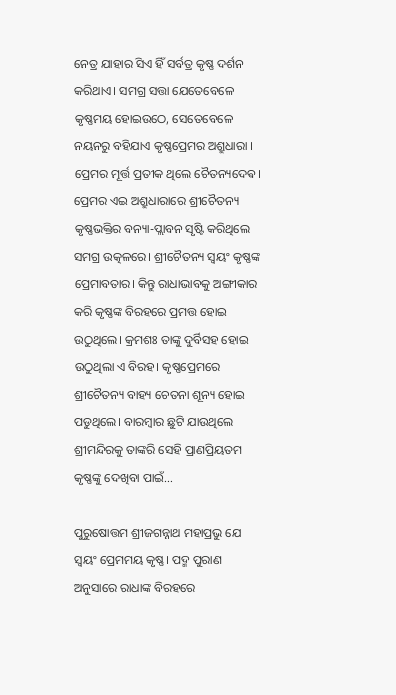ନେତ୍ର ଯାହାର ସିଏ ହିଁ ସର୍ବତ୍ର କୃଷ୍ଣ ଦର୍ଶନ କରିଥାଏ। ସମଗ୍ର ସତ୍ତା ଯେତେବେଳେ କୃଷ୍ଣମୟ ହୋଇଉଠେ, ସେତେବେଳେ ନୟନରୁ ବହିଯାଏ କୃଷ୍ଣପ୍ରେମର ଅଶ୍ରୁଧାରା । ପ୍ରେମର ମୂର୍ତ୍ତ ପ୍ରତୀକ ଥିଲେ ଚୈତନ୍ୟଦେଵ। ପ୍ରେମର ଏଇ ଅଶ୍ରୁଧାରାରେ ଶ୍ରୀଚୈତନ୍ୟ କୃଷ୍ଣଭକ୍ତିର ବନ୍ୟା-ପ୍ଲାବନ ସୃଷ୍ଟି କରିଥିଲେ ସମଗ୍ର ଉତ୍କଳରେ। ଶ୍ରୀଚୈତନ୍ୟ ସ୍ୱୟଂ କୃଷ୍ଣଙ୍କ ପ୍ରେମାବତାର। କିନ୍ତୁ ରାଧାଭାବକୁ ଅଙ୍ଗୀକାର କରି କୃଷ୍ଣଙ୍କ ବିରହରେ ପ୍ରମତ୍ତ ହୋଇ ଉଠୁଥିଲେ। କ୍ରମଶଃ ତାଙ୍କୁ ଦୁର୍ବିସହ ହୋଇ ଉଠୁଥିଲା ଏ ବିରହ। କୃଷ୍ଣପ୍ରେମରେ ଶ୍ରୀଚୈତନ୍ୟ ବାହ୍ୟ ଚେତନା ଶୂନ୍ୟ ହୋଇ ପଡୁଥିଲେ। ବାରମ୍ବାର ଛୁଟି ଯାଉଥିଲେ ଶ୍ରୀମନ୍ଦିରକୁ ତାଙ୍କରି ସେହି ପ୍ରାଣପ୍ରିୟତମ କୃଷ୍ଣଙ୍କୁ ଦେଖିବା ପାଇଁ…

ପୁରୁଷୋତ୍ତମ ଶ୍ରୀଜଗନ୍ନାଥ ମହାପ୍ରଭୁ ଯେ ସ୍ୱୟଂ ପ୍ରେମମୟ କୃଷ୍ଣ। ପଦ୍ମ ପୁରାଣ ଅନୁସାରେ ରାଧାଙ୍କ ବିରହରେ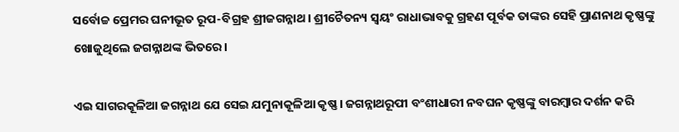ସର୍ବୋଚ୍ଚ ପ୍ରେମର ଘନୀଭୂତ ରୂପ-ବିଗ୍ରହ ଶ୍ରୀଜଗନ୍ନାଥ। ଶ୍ରୀଚୈତନ୍ୟ ସ୍ୱୟଂ ରାଧାଭାବକୁ ଗ୍ରହଣ ପୂର୍ବକ ତାଙ୍କର ସେହି ପ୍ରାଣନାଥ କୃଷ୍ଣଙ୍କୁ ଖୋଜୁଥିଲେ ଜଗନ୍ନାଥଙ୍କ ଭିତରେ।

ଏଇ ସାଗରକୂଳିଆ ଜଗନ୍ନାଥ ଯେ ସେଇ ଯମୁନାକୂଳିଆ କୃଷ୍ଣ। ଜଗନ୍ନାଥରୂପୀ ବଂଶୀଧାରୀ ନବଘନ କୃଷ୍ଣଙ୍କୁ ବାରମ୍ବାର ଦର୍ଶନ କରି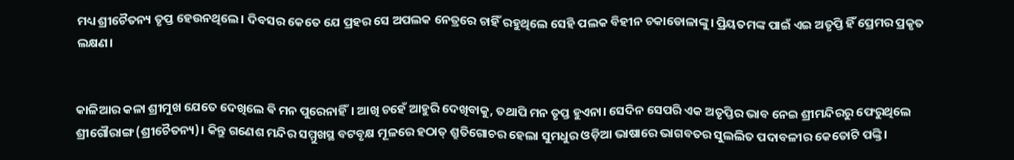ମଧ୍ୟ ଶ୍ରୀଚୈତନ୍ୟ ତୃପ୍ତ ହେଉନଥିଲେ। ଦିବସର କେତେ ଯେ ପ୍ରହର ସେ ଅପଲକ ନେତ୍ରରେ ଚାହିଁ ରହୁଥିଲେ ସେହି ପଲକ ବିହୀନ ଚକାଡୋଳାଙ୍କୁ। ପ୍ରିୟତମଙ୍କ ପାଇଁ ଏଇ ଅତୃପ୍ତି ହିଁ ପ୍ରେମର ପ୍ରକୃତ ଲକ୍ଷଣ।


କାଳିଆର କଳା ଶ୍ରୀମୁଖ ଯେତେ ଦେଖିଲେ ଵି ମନ ପୁରେନାହିଁ। ଆଖି ଚହେଁ ଆହୁରି ଦେଖିବାକୁ, ତଥାପି ମନ ତୃପ୍ତ ହୁଏନା। ସେଦିନ ସେପରି ଏକ ଅତୃପ୍ତିର ଭାବ ନେଇ ଶ୍ରୀମନ୍ଦିରରୁ ଫେରୁଥିଲେ ଶ୍ରୀଗୌରାଙ୍ଗ (ଶ୍ରୀଚୈତନ୍ୟ)। କିନ୍ତୁ ଗଣେଶ ମନ୍ଦିର ସମ୍ମୁଖସ୍ଥ ବଟବୃକ୍ଷ ମୂଳରେ ହଠାତ୍ ଶ୍ରୁତିଗୋଚର ହେଲା ସୁମଧୁର ଓଡ଼ିଆ ଭାଷାରେ ଭାଗବତର ସୁଲଲିତ ପଦାବଳୀର କେତୋଟି ପଙ୍କ୍ତି।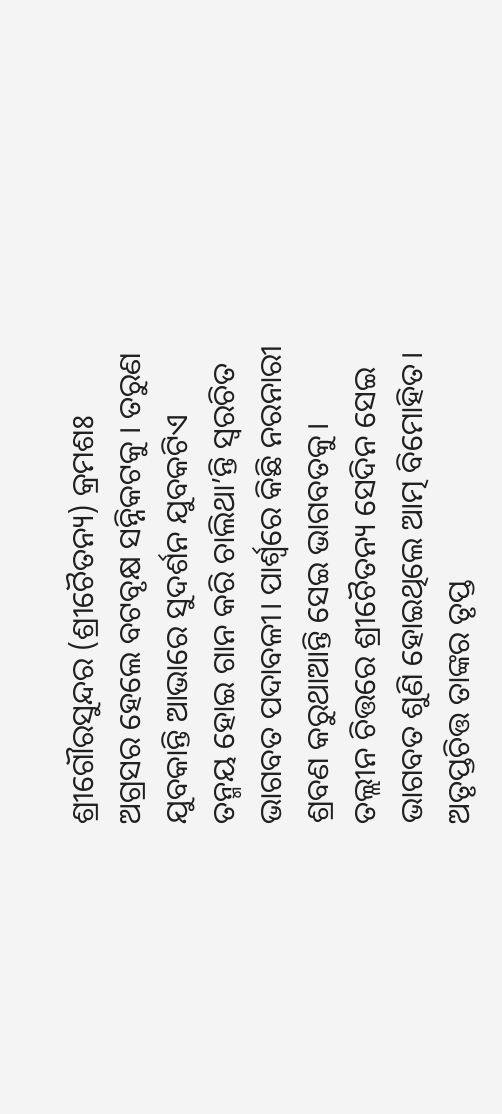ଶ୍ରୀଗୌରସୁନ୍ଦର (ଶ୍ରୀଚୈତନ୍ୟ) କ୍ରମଶଃ ଅଗ୍ରସର ହେଲେ ବଟବୃକ୍ଷ ସନ୍ନିକଟକୁ । ତରୁଣ ଯୁବକାନ୍ତି ଆଭାରେ ସୁଦର୍ଶନ ଯୁବକଟିଏ ତନ୍ମୟ ହୋଇ ଗାନ କରି ଚାଲିଥା’ନ୍ତି ସ୍ୱରଚିତ ଭାଗବତ ପଦାବଳୀ। ପାର୍ଶ୍ୱରେ କିଛି ନରନାରୀ ଶ୍ରବଣ କରୁଥାଆନ୍ତି ସେଇ ଭାଗବତକୁ। ତଲ୍ଲୀନ ଚିତ୍ତରେ ଶ୍ରୀଚୈତନ୍ୟ ସେଦିନ ସେଇ ଭାଗବତ ଶୁଣି ହୋଇଥିଲେ ଆତ୍ମ ବିମୋହିତ। ଅତୃପ୍ତଚିତ୍ତ ତାଙ୍କର ତୃପ୍ତ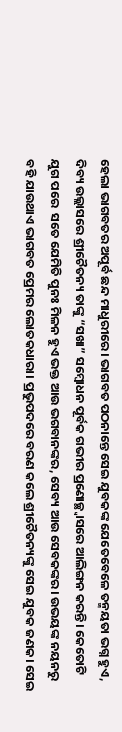ହେଲା ଭାଗବତର ଅପୂର୍ବ ଛନ୍ଦ ମାଧୁରୀରେ। ଭାଗବତ ପଠନାନ୍ତେ ସେଇ ଯୁବକଙ୍କ ଯେତେବେଳେ ତନ୍ମୟତା ଭଗ୍ନ ହୁଏ, ଦିବ୍ୟ ଉଲ୍ଲାସରେ ଶ୍ରୀଚୈତନ୍ୟ ତାଙ୍କୁ “ସଖା” ସମ୍ବୋଧନ ପୂର୍ବକ ଗଭୀର ପ୍ରଣୋଚ୍ଛ୍ୱାସରେ ଆଲିଙ୍ଗନ କରନ୍ତି। କେତୋଟି ଯୁଗ ପରେ  ସତେ ଯେମିତି ପୁନଃ ମିଳନ ହୁଏ ଭକ୍ତ ଆଉ ଭଗବାନଙ୍କର, ସେବ୍ୟ ଆଉ ସେବକଙ୍କର। ଉଭୟଙ୍କ ନୟନରୁ ବହି ଯାଉଥାଏ ଭାଗବତ ପ୍ରେମର ଲୋତକଧାରା। ପ୍ରଭୁପଦରେ ବରଣ କଲେ ଶ୍ରୀଚୈତନ୍ୟଙ୍କୁ ସେଇ ଯୁବକ ଜଣକ। ସେଇ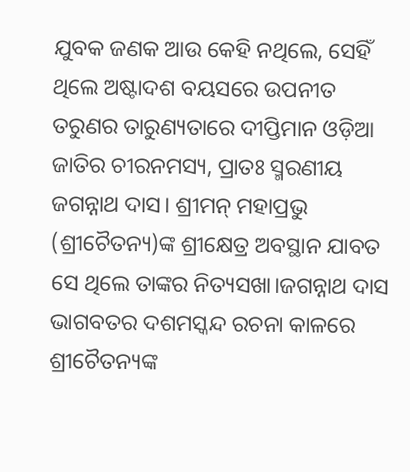ଯୁବକ ଜଣକ ଆଉ କେହି ନଥିଲେ, ସେହିଁ ଥିଲେ ଅଷ୍ଟାଦଶ ବୟସରେ ଉପନୀତ ତରୁଣର ତାରୁଣ୍ୟତାରେ ଦୀପ୍ତିମାନ ଓଡ଼ିଆ ଜାତିର ଚୀରନମସ୍ୟ, ପ୍ରାତଃ ସ୍ମରଣୀୟ ଜଗନ୍ନାଥ ଦାସ। ଶ୍ରୀମନ୍ ମହାପ୍ରଭୁ (ଶ୍ରୀଚୈତନ୍ୟ)ଙ୍କ ଶ୍ରୀକ୍ଷେତ୍ର ଅବସ୍ଥାନ ଯାବତ ସେ ଥିଲେ ତାଙ୍କର ନିତ୍ୟସଖା।ଜଗନ୍ନାଥ ଦାସ ଭାଗବତର ଦଶମସ୍କନ୍ଦ ରଚନା କାଳରେ ଶ୍ରୀଚୈତନ୍ୟଙ୍କ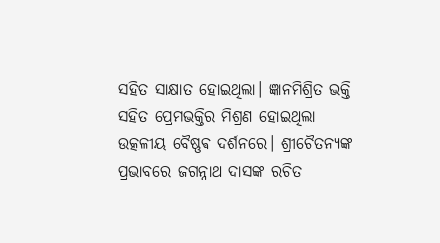ସହିତ ସାକ୍ଷାତ ହୋଇଥିଲା। ଜ୍ଞାନମିଶ୍ରିତ ଭକ୍ତି ସହିତ ପ୍ରେମଭକ୍ତିର ମିଶ୍ରଣ ହୋଇଥିଲା ଉତ୍କଳୀୟ ବୈଷ୍ଣଵ ଦର୍ଶନରେ। ଶ୍ରୀଚୈତନ୍ୟଙ୍କ ପ୍ରଭାବରେ ଜଗନ୍ନାଥ ଦାସଙ୍କ ରଚିତ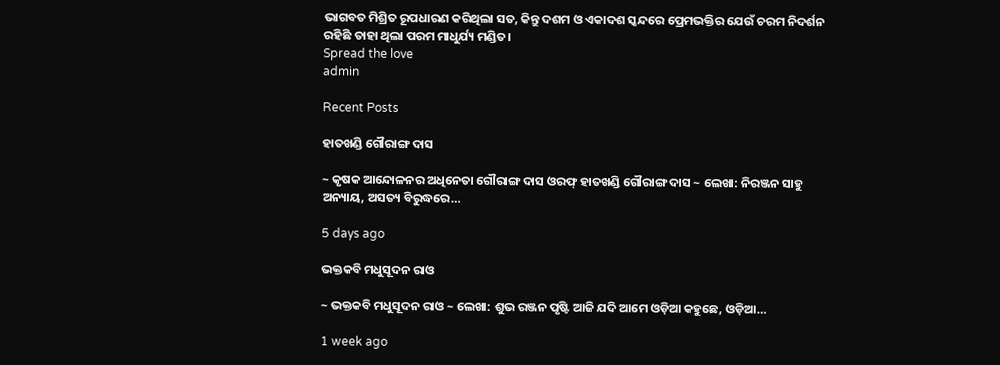ଭାଗବତ ମିଶ୍ରିତ ରୂପଧାରଣ କରିଥିଲା ସତ, କିନ୍ତୁ ଦଶମ ଓ ଏକାଦଶ ସ୍କନ୍ଦରେ ପ୍ରେମଭକ୍ତିର ଯେଉଁ ଚରମ ନିଦର୍ଶନ ରହିଛି ତାହା ଥିଲା ପରମ ମାଧୁର୍ଯ୍ୟ ମଣ୍ଡିତ।
Spread the love
admin

Recent Posts

ହାତଖଣ୍ଡି ଗୌରାଙ୍ଗ ଦାସ

~ କୃଷକ ଆନ୍ଦୋଳନର ଅଧିନେତା ଗୌରାଙ୍ଗ ଦାସ ଓରଫ୍ ହାତଖଣ୍ଡି ଗୌରାଙ୍ଗ ଦାସ ~ ଲେଖା: ନିରଞ୍ଜନ ସାହୁ ଅନ୍ୟାୟ, ଅସତ୍ୟ ବିରୁଦ୍ଧରେ…

5 days ago

ଭକ୍ତକବି ମଧୁସୂଦନ ରାଓ

~ ଭକ୍ତକବି ମଧୁସୂଦନ ରାଓ ~ ଲେଖା: ଶୁଭ ରଞ୍ଜନ ପୃଷ୍ଟି ଆଜି ଯଦି ଆମେ ଓଡ଼ିଆ କହୁଛେ, ଓଡ଼ିଆ…

1 week ago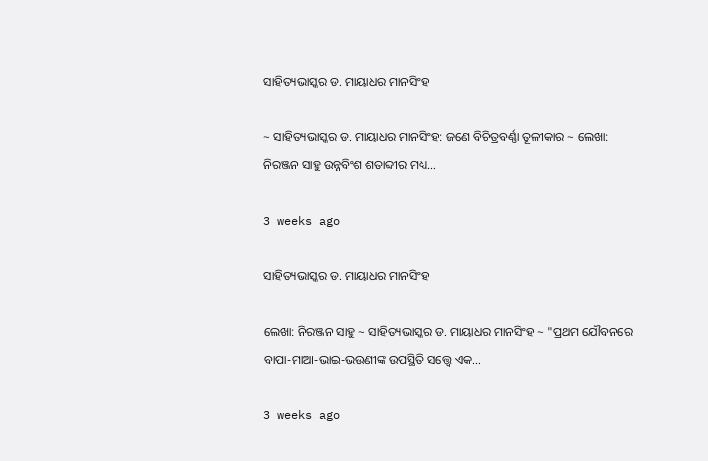ସାହିତ୍ୟଭାସ୍କର ଡ. ମାୟାଧର ମାନସିଂହ

~ ସାହିତ୍ୟଭାସ୍କର ଡ. ମାୟାଧର ମାନସିଂହ: ଜଣେ ବିଚିତ୍ରବର୍ଣ୍ଣା ତୂଳୀକାର ~ ଲେଖା: ନିରଞ୍ଜନ ସାହୁ ଉନ୍ନବିଂଶ ଶତାବ୍ଦୀର ମଧ୍ୟ…

3 weeks ago

ସାହିତ୍ୟଭାସ୍କର ଡ. ମାୟାଧର ମାନସିଂହ

ଲେଖା: ନିରଞ୍ଜନ ସାହୁ ~ ସାହିତ୍ୟଭାସ୍କର ଡ. ମାୟାଧର ମାନସିଂହ ~ "ପ୍ରଥମ ଯୌବନରେ ବାପା-ମାଆ-ଭାଇ-ଭଉଣୀଙ୍କ ଉପସ୍ଥିତି ସତ୍ତ୍ୱେ ଏକ…

3 weeks ago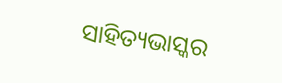ସାହିତ୍ୟଭାସ୍କର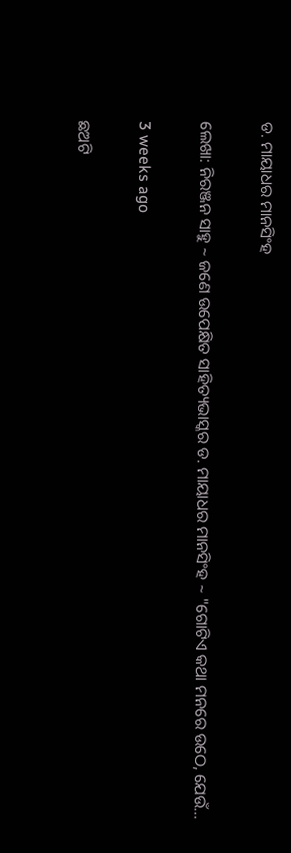ଡ. ମାୟାଧର ମାନସିଂହ

ଲେଖା: ନିରଞ୍ଜନ ସାହୁ ~ ଜଣେ ଉପେକ୍ଷିତ ସାହିତ୍ୟଭାସ୍କର ଡ. ମାୟାଧର ମାନସିଂହ ~ "ଗୋଟିଏ କଥା ମନରେ ଉଠେ, ଯେଉଁ…

3 weeks ago

ଛଅଟି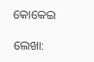କୋକେଇ

ଲେଖା: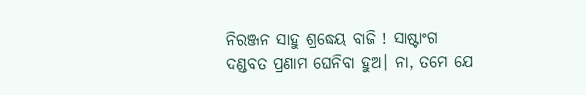ନିରଞ୍ଜନ ସାହୁ ଶ୍ରଦ୍ଧେୟ ବାଜି ! ସାଷ୍ଟାଂଗ ଦଣ୍ଡବତ ପ୍ରଣାମ ଘେନିବା ହୁଅ। ନା, ତମେ ଯେ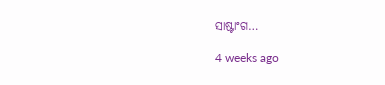ସାଷ୍ଟାଂଗ…

4 weeks ago